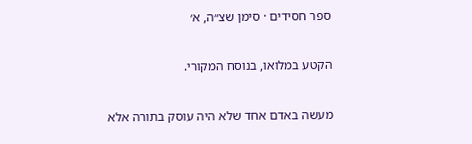ספר חסידים · סימן שצ״ה, א׳

הקטע במלואו, בנוסח המקורי.

מעשה באדם אחד שלא היה עוסק בתורה אלא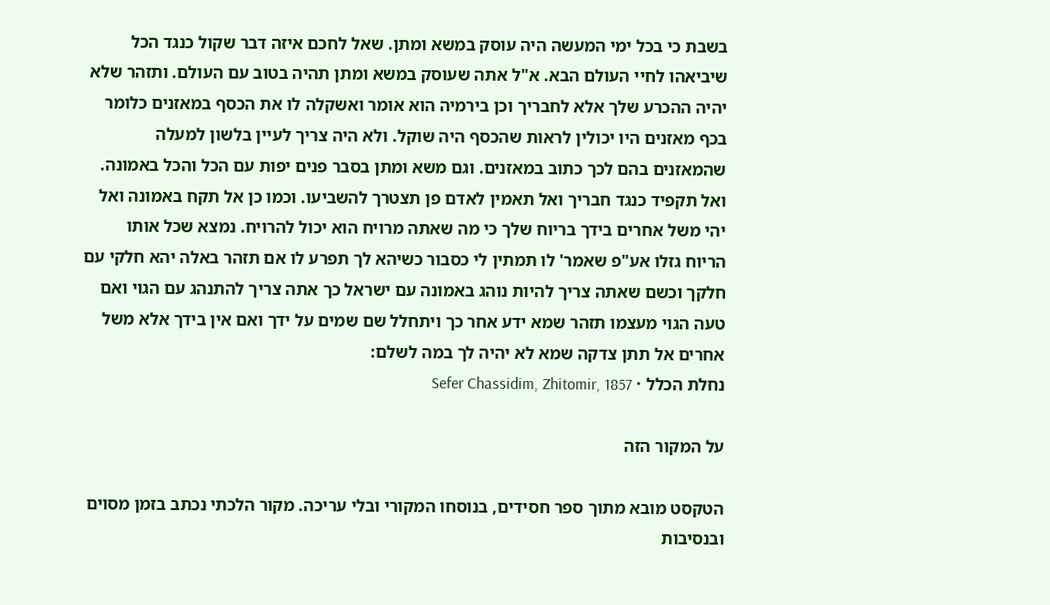בשבת כי בכל ימי המעשה היה עוסק במשא ומתן. שאל לחכם איזה דבר שקול כנגד הכל שיביאהו לחיי העולם הבא. א"ל אתה שעוסק במשא ומתן תהיה בטוב עם העולם. ותזהר שלא יהיה ההכרע שלך אלא לחבריך וכן בירמיה הוא אומר ואשקלה לו את הכסף במאזנים כלומר בכף מאזנים היו יכולין לראות שהכסף היה שוקל. ולא היה צריך לעיין בלשון למעלה שהמאזנים בהם לכך כתוב במאזנים. וגם משא ומתן בסבר פנים יפות עם הכל והכל באמונה. ואל תקפיד כנגד חבריך ואל תאמין לאדם פן תצטרך להשביעו. וכמו כן אל תקח באמונה ואל יהי משל אחרים בידך בריוח שלך כי מה שאתה מרויח הוא יכול להרויח. נמצא שכל אותו הריוח גזלו אע"פ שאמר' לו תמתין לי כסבור כשיהא לך תפרע לו אם תזהר באלה יהא חלקי עם חלקך וכשם שאתה צריך להיות נוהג באמונה עם ישראל כך אתה צריך להתנהג עם הגוי ואם טעה הגוי מעצמו תזהר שמא ידע אחר כך ויתחלל שם שמים על ידך ואם אין בידך אלא משל אחרים אל תתן צדקה שמא לא יהיה לך במה לשלם:
נחלת הכלל · Sefer Chassidim, Zhitomir, 1857

על המקור הזה

הטקסט מובא מתוך ספר חסידים, בנוסחו המקורי ובלי עריכה. מקור הלכתי נכתב בזמן מסוים ובנסיבות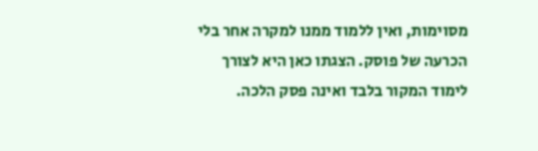מסוימות, ואין ללמוד ממנו למקרה אחר בלי הכרעה של פוסק. הצגתו כאן היא לצורך לימוד המקור בלבד ואינה פסק הלכה.